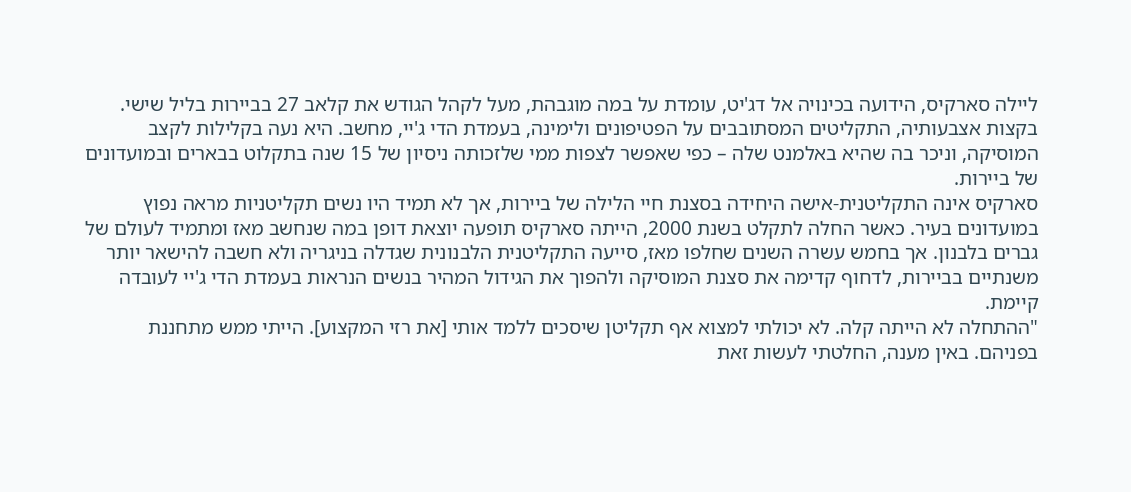ליילה סארקיס, הידועה בכינויה אל דג'יט, עומדת על במה מוגבהת, מעל לקהל הגודש את קלאב 27 בביירות בליל שישי. בקצות אצבעותיה, התקליטים המסתובבים על הפטיפונים ולימינה, בעמדת הדי ג'יי, מחשב. היא נעה בקלילות לקצב המוסיקה, וניכר בה שהיא באלמנט שלה – כפי שאפשר לצפות ממי שלזכותה ניסיון של 15 שנה בתקלוט בבארים ובמועדונים של ביירות.
סארקיס אינה התקליטנית-אישה היחידה בסצנת חיי הלילה של ביירות, אך לא תמיד היו נשים תקליטניות מראה נפוץ במועדונים בעיר. כאשר החלה לתקלט בשנת 2000, הייתה סארקיס תופעה יוצאת דופן במה שנחשב מאז ומתמיד לעולם של גברים בלבנון. אך בחמש עשרה השנים שחלפו מאז, סייעה התקליטנית הלבנונית שגדלה בניגריה ולא חשבה להישאר יותר משנתיים בביירות, לדחוף קדימה את סצנת המוסיקה ולהפוך את הגידול המהיר בנשים הנראות בעמדת הדי ג'יי לעובדה קיימת.
"ההתחלה לא הייתה קלה. לא יכולתי למצוא אף תקליטן שיסכים ללמד אותי [את רזי המקצוע]. הייתי ממש מתחננת בפניהם. באין מענה, החלטתי לעשות זאת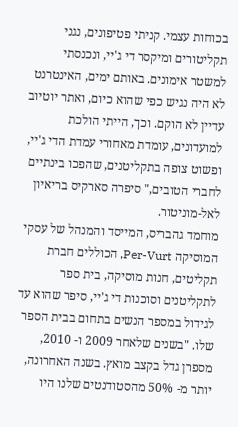בכוחות עצמי. קניתי פטיפונים, נגני תקליטורים ומיקסר די ג'יי, ונכנסתי למשטר אימונים. באותם ימים, האינטרנט לא היה נגיש כפי שהוא כיום, ואתר יוטיוב עדיין לא הוקם. וכך, הייתי הולכת למועדונים, עומדת מאחורי עמדת הדי ג'יי, ופשוט צופה בתקליטנים, שהפכו בינתיים לחברי הטובים," סיפרה סארקיס בריאיון לאל-מוניטור.
מוחמד גהבריס, המייסד והמנהל של עסקי המוסיקה Per-Vurt, הכוללים חברת תקליטים, חנות מוסיקה, בית ספר לתקליטנים וסוכנות די ג'יי, סיפר שהוא עד לגידול במספר הנשים בתחום בבית הספר שלו. "בשנים שלאחר 2009 ו- 2010, מספרן גדל בקצב מואץ. בשנה האחרונה, יותר מ- 50% מהסטודנטים שלנו היו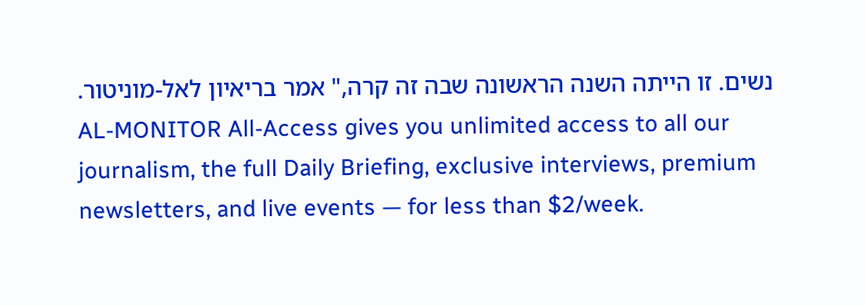נשים. זו הייתה השנה הראשונה שבה זה קרה," אמר בריאיון לאל-מוניטור.
AL-MONITOR All-Access gives you unlimited access to all our journalism, the full Daily Briefing, exclusive interviews, premium newsletters, and live events — for less than $2/week.